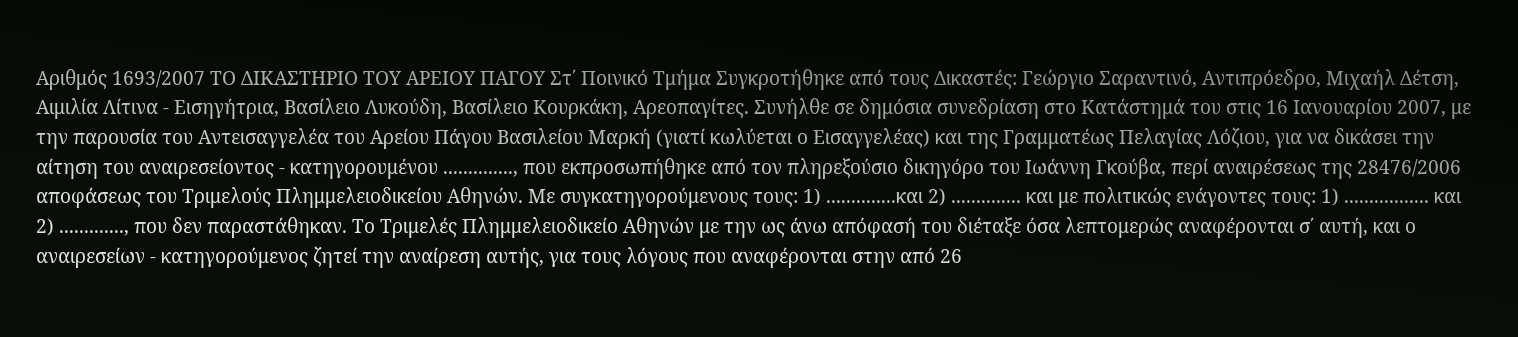Αριθμός 1693/2007 ΤΟ ΔΙΚΑΣΤΗΡΙΟ ΤΟΥ ΑΡΕΙΟΥ ΠΑΓΟΥ Στ΄ Ποινικό Τμήμα Συγκροτήθηκε από τους Δικαστές: Γεώργιο Σαραντινό, Αντιπρόεδρο, Μιχαήλ Δέτση, Αιμιλία Λίτινα - Εισηγήτρια, Βασίλειο Λυκούδη, Βασίλειο Κουρκάκη, Αρεοπαγίτες. Συνήλθε σε δημόσια συνεδρίαση στο Κατάστημά του στις 16 Ιανουαρίου 2007, με την παρουσία του Αντεισαγγελέα του Αρείου Πάγου Βασιλείου Μαρκή (γιατί κωλύεται ο Εισαγγελέας) και της Γραμματέως Πελαγίας Λόζιου, για να δικάσει την αίτηση του αναιρεσείοντος - κατηγορουμένου .............., που εκπροσωπήθηκε από τον πληρεξούσιο δικηγόρο του Ιωάννη Γκούβα, περί αναιρέσεως της 28476/2006 αποφάσεως του Τριμελούς Πλημμελειοδικείου Αθηνών. Με συγκατηγορούμενους τους: 1) ..............και 2) .............. και με πολιτικώς ενάγοντες τους: 1) ................. και 2) ............., που δεν παραστάθηκαν. Το Τριμελές Πλημμελειοδικείο Αθηνών με την ως άνω απόφασή του διέταξε όσα λεπτομερώς αναφέρονται σ΄ αυτή, και ο αναιρεσείων - κατηγορούμενος ζητεί την αναίρεση αυτής, για τους λόγους που αναφέρονται στην από 26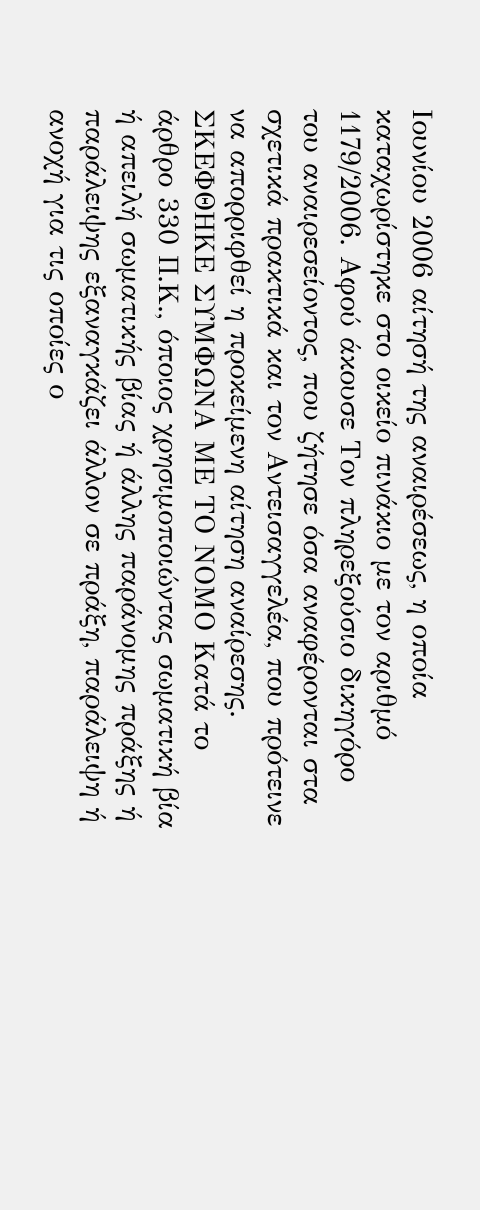Ιουνίου 2006 αίτησή της αναιρέσεως, η οποία καταχωρίστηκε στο οικείο πινάκιο με τον αριθμό 1179/2006. Αφού άκουσε Τον πληρεξούσιο δικηγόρο του αναιρεσείοντος, που ζήτησε όσα αναφέρονται στα σχετικά πρακτικά και τον Αντεισαγγελέα, που πρότεινε να απορριφθεί η προκείμενη αίτηση αναίρεσης. ΣΚΕΦΘΗΚΕ ΣΥΜΦΩΝΑ ΜΕ ΤΟ ΝΟΜΟ Κατά το άρθρο 330 Π.Κ., όποιος χρησιμοποιώντας σωματική βία ή απειλή σωματικής βίας ή άλλης παράνομης πράξης ή παράλειψης εξαναγκάζει άλλον σε πράξη, παράλειψη ή ανοχή για τις οποίες ο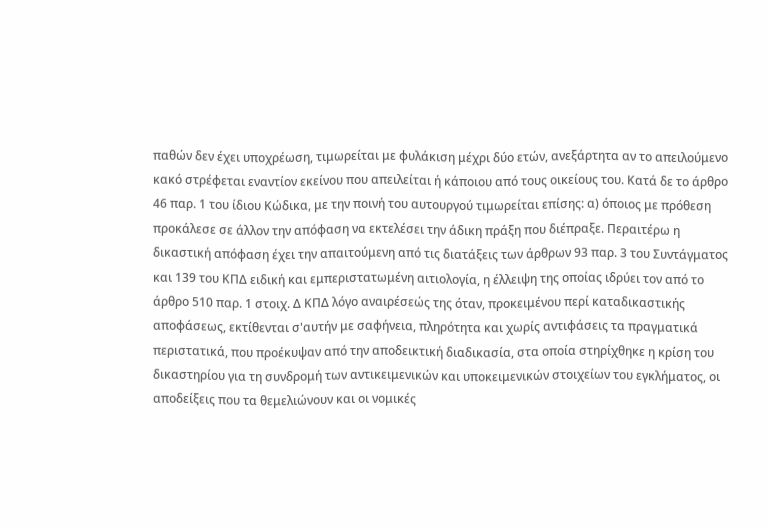παθών δεν έχει υποχρέωση, τιμωρείται με φυλάκιση μέχρι δύο ετών, ανεξάρτητα αν το απειλούμενο κακό στρέφεται εναντίον εκείνου που απειλείται ή κάποιου από τους οικείους του. Κατά δε το άρθρο 46 παρ. 1 του ίδιου Κώδικα, με την ποινή του αυτουργού τιμωρείται επίσης: α) όποιος με πρόθεση προκάλεσε σε άλλον την απόφαση να εκτελέσει την άδικη πράξη που διέπραξε. Περαιτέρω η δικαστική απόφαση έχει την απαιτούμενη από τις διατάξεις των άρθρων 93 παρ. 3 του Συντάγματος και 139 του ΚΠΔ ειδική και εμπεριστατωμένη αιτιολογία, η έλλειψη της οποίας ιδρύει τον από το άρθρο 510 παρ. 1 στοιχ. Δ ΚΠΔ λόγο αναιρέσεώς της όταν, προκειμένου περί καταδικαστικής αποφάσεως, εκτίθενται σ'αυτήν με σαφήνεια, πληρότητα και χωρίς αντιφάσεις τα πραγματικά περιστατικά, που προέκυψαν από την αποδεικτική διαδικασία, στα οποία στηρίχθηκε η κρίση του δικαστηρίου για τη συνδρομή των αντικειμενικών και υποκειμενικών στοιχείων του εγκλήματος, οι αποδείξεις που τα θεμελιώνουν και οι νομικές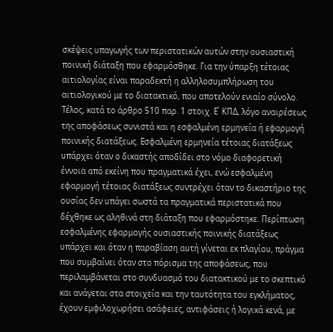σκέψεις υπαγωγής των περιστατικών αυτών στην ουσιαστική ποινική διάταξη που εφαρμόσθηκε. Για την ύπαρξη τέτοιας αιτιολογίας είναι παραδεκτή η αλληλοσυμπλήρωση του αιτιολογικού με το διατακτικό, που αποτελούν ενιαίο σύνολο. Τέλος, κατά το άρθρο 510 παρ. 1 στοιχ. Ε΄ ΚΠΔ, λόγο αναιρέσεως της αποφάσεως συνιστά και η εσφαλμένη ερμηνεία ή εφαρμογή ποινικής διατάξεως. Εσφαλμένη ερμηνεία τέτοιας διατάξεως υπάρχει όταν ο δικαστής αποδίδει στο νόμο διαφορετική έννοια από εκείνη που πραγματικά έχει, ενώ εσφαλμένη εφαρμογή τέτοιας διατάξεως συντρέχει όταν το δικαστήριο της ουσίας δεν υπάγει σωστά τα πραγματικά περιστατικά που δέχθηκε ως αληθινά στη διάταξη που εφαρμόστηκε. Περίπτωση εσφαλμένης εφαρμογής ουσιαστικής ποινικής διατάξεως υπάρχει και όταν η παραβίαση αυτή γίνεται εκ πλαγίου, πράγμα που συμβαίνει όταν στο πόρισμα της αποφάσεως, που περιλαμβάνεται στο συνδυασμό του διατακτικού με το σκεπτικό και ανάγεται στα στοιχεία και την ταυτότητα του εγκλήματος, έχουν εμφιλοχωρήσει ασάφειες, αντιφάσεις ή λογικά κενά, με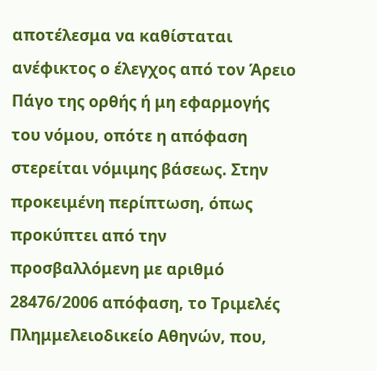αποτέλεσμα να καθίσταται ανέφικτος ο έλεγχος από τον Άρειο Πάγο της ορθής ή μη εφαρμογής του νόμου, οπότε η απόφαση στερείται νόμιμης βάσεως. Στην προκειμένη περίπτωση, όπως προκύπτει από την προσβαλλόμενη με αριθμό 28476/2006 απόφαση, το Τριμελές Πλημμελειοδικείο Αθηνών, που,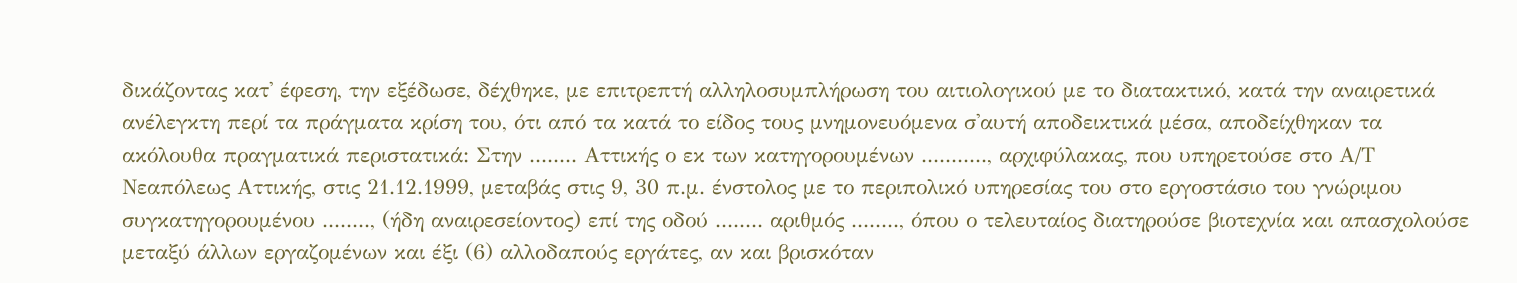δικάζοντας κατ' έφεση, την εξέδωσε, δέχθηκε, με επιτρεπτή αλληλοσυμπλήρωση του αιτιολογικού με το διατακτικό, κατά την αναιρετικά ανέλεγκτη περί τα πράγματα κρίση του, ότι από τα κατά το είδος τους μνημονευόμενα σ'αυτή αποδεικτικά μέσα, αποδείχθηκαν τα ακόλουθα πραγματικά περιστατικά: Στην ........ Αττικής ο εκ των κατηγορουμένων ..........., αρχιφύλακας, που υπηρετούσε στο Α/Τ Νεαπόλεως Αττικής, στις 21.12.1999, μεταβάς στις 9, 30 π.μ. ένστολος με το περιπολικό υπηρεσίας του στο εργοστάσιο του γνώριμου συγκατηγορουμένου ........, (ήδη αναιρεσείοντος) επί της οδού ........ αριθμός ........, όπου ο τελευταίος διατηρούσε βιοτεχνία και απασχολούσε μεταξύ άλλων εργαζομένων και έξι (6) αλλοδαπούς εργάτες, αν και βρισκόταν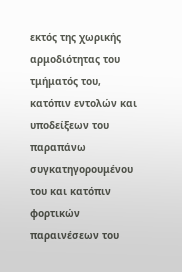εκτός της χωρικής αρμοδιότητας του τμήματός του, κατόπιν εντολών και υποδείξεων του παραπάνω συγκατηγορουμένου του και κατόπιν φορτικών παραινέσεων του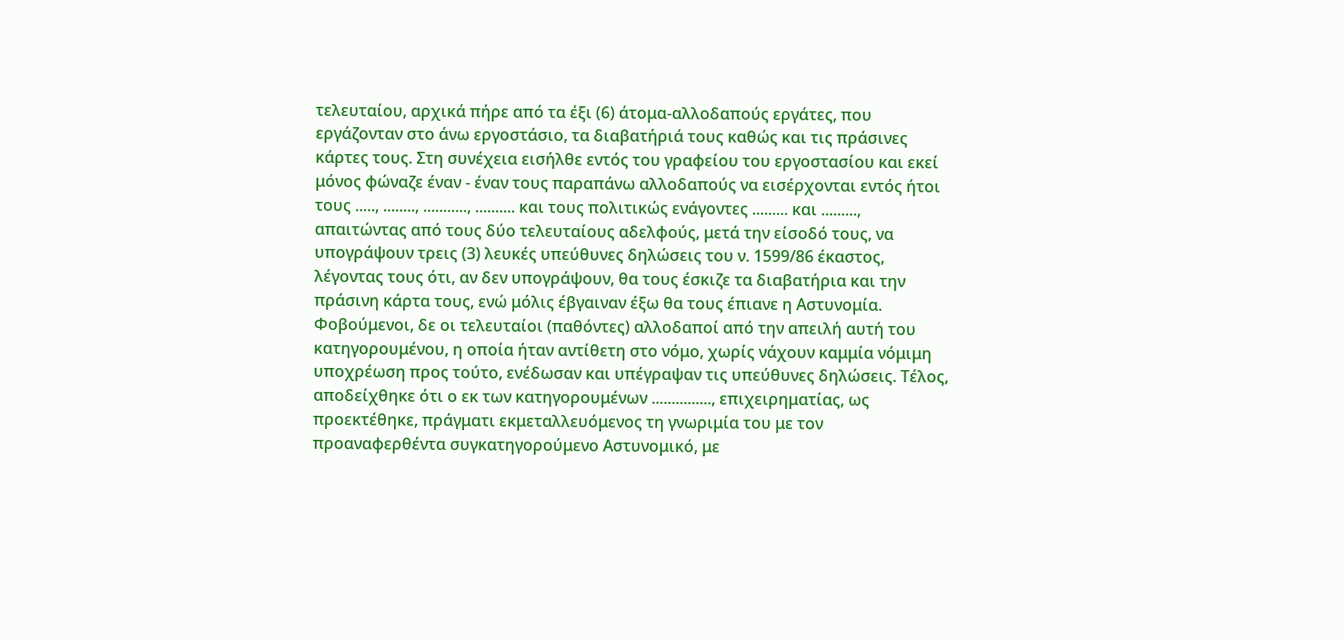τελευταίου, αρχικά πήρε από τα έξι (6) άτομα-αλλοδαπούς εργάτες, που εργάζονταν στο άνω εργοστάσιο, τα διαβατήριά τους καθώς και τις πράσινες κάρτες τους. Στη συνέχεια εισήλθε εντός του γραφείου του εργοστασίου και εκεί μόνος φώναζε έναν - έναν τους παραπάνω αλλοδαπούς να εισέρχονται εντός ήτοι τους ....., ........, ..........., .......... και τους πολιτικώς ενάγοντες ......... και ........., απαιτώντας από τους δύο τελευταίους αδελφούς, μετά την είσοδό τους, να υπογράψουν τρεις (3) λευκές υπεύθυνες δηλώσεις του ν. 1599/86 έκαστος, λέγοντας τους ότι, αν δεν υπογράψουν, θα τους έσκιζε τα διαβατήρια και την πράσινη κάρτα τους, ενώ μόλις έβγαιναν έξω θα τους έπιανε η Αστυνομία. Φοβούμενοι, δε οι τελευταίοι (παθόντες) αλλοδαποί από την απειλή αυτή του κατηγορουμένου, η οποία ήταν αντίθετη στο νόμο, χωρίς νάχουν καμμία νόμιμη υποχρέωση προς τούτο, ενέδωσαν και υπέγραψαν τις υπεύθυνες δηλώσεις. Τέλος, αποδείχθηκε ότι ο εκ των κατηγορουμένων ..............., επιχειρηματίας, ως προεκτέθηκε, πράγματι εκμεταλλευόμενος τη γνωριμία του με τον προαναφερθέντα συγκατηγορούμενο Αστυνομικό, με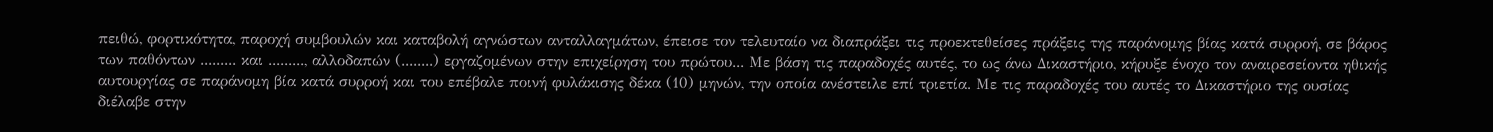πειθώ, φορτικότητα, παροχή συμβουλών και καταβολή αγνώστων ανταλλαγμάτων, έπεισε τον τελευταίο να διαπράξει τις προεκτεθείσες πράξεις της παράνομης βίας κατά συρροή, σε βάρος των παθόντων ......... και ........., αλλοδαπών (........) εργαζομένων στην επιχείρηση του πρώτου... Με βάση τις παραδοχές αυτές, το ως άνω Δικαστήριο, κήρυξε ένοχο τον αναιρεσείοντα ηθικής αυτουργίας σε παράνομη βία κατά συρροή και του επέβαλε ποινή φυλάκισης δέκα (10) μηνών, την οποία ανέστειλε επί τριετία. Με τις παραδοχές του αυτές το Δικαστήριο της ουσίας διέλαβε στην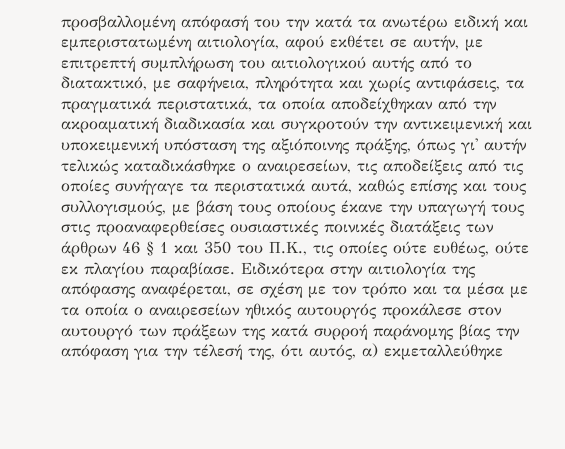προσβαλλομένη απόφασή του την κατά τα ανωτέρω ειδική και εμπεριστατωμένη αιτιολογία, αφού εκθέτει σε αυτήν, με επιτρεπτή συμπλήρωση του αιτιολογικού αυτής από το διατακτικό, με σαφήνεια, πληρότητα και χωρίς αντιφάσεις, τα πραγματικά περιστατικά, τα οποία αποδείχθηκαν από την ακροαματική διαδικασία και συγκροτούν την αντικειμενική και υποκειμενική υπόσταση της αξιόποινης πράξης, όπως γι' αυτήν τελικώς καταδικάσθηκε ο αναιρεσείων, τις αποδείξεις από τις οποίες συνήγαγε τα περιστατικά αυτά, καθώς επίσης και τους συλλογισμούς, με βάση τους οποίους έκανε την υπαγωγή τους στις προαναφερθείσες ουσιαστικές ποινικές διατάξεις των άρθρων 46 § 1 και 350 του Π.Κ., τις οποίες ούτε ευθέως, ούτε εκ πλαγίου παραβίασε. Ειδικότερα στην αιτιολογία της απόφασης αναφέρεται, σε σχέση με τον τρόπο και τα μέσα με τα οποία ο αναιρεσείων ηθικός αυτουργός προκάλεσε στον αυτουργό των πράξεων της κατά συρροή παράνομης βίας την απόφαση για την τέλεσή της, ότι αυτός, α) εκμεταλλεύθηκε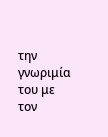την γνωριμία του με τον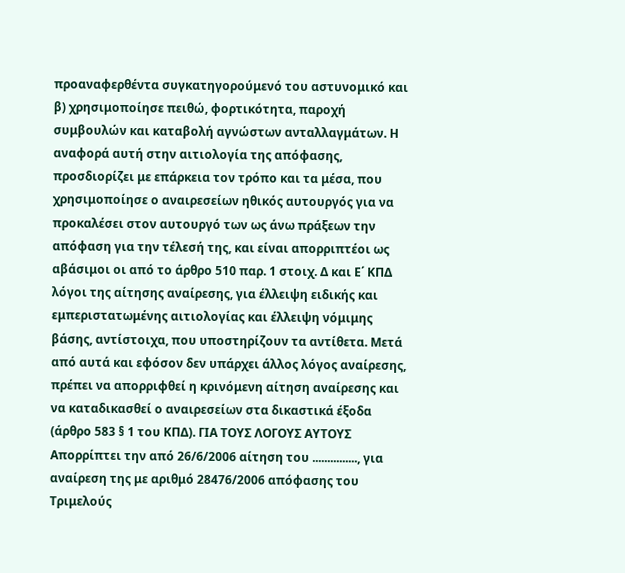προαναφερθέντα συγκατηγορούμενό του αστυνομικό και β) χρησιμοποίησε πειθώ, φορτικότητα, παροχή συμβουλών και καταβολή αγνώστων ανταλλαγμάτων. Η αναφορά αυτή στην αιτιολογία της απόφασης, προσδιορίζει με επάρκεια τον τρόπο και τα μέσα, που χρησιμοποίησε ο αναιρεσείων ηθικός αυτουργός για να προκαλέσει στον αυτουργό των ως άνω πράξεων την απόφαση για την τέλεσή της, και είναι απορριπτέοι ως αβάσιμοι οι από το άρθρο 510 παρ. 1 στοιχ. Δ και Ε΄ ΚΠΔ λόγοι της αίτησης αναίρεσης, για έλλειψη ειδικής και εμπεριστατωμένης αιτιολογίας και έλλειψη νόμιμης βάσης, αντίστοιχα, που υποστηρίζουν τα αντίθετα. Μετά από αυτά και εφόσον δεν υπάρχει άλλος λόγος αναίρεσης, πρέπει να απορριφθεί η κρινόμενη αίτηση αναίρεσης και να καταδικασθεί ο αναιρεσείων στα δικαστικά έξοδα (άρθρο 583 § 1 του ΚΠΔ). ΓΙΑ ΤΟΥΣ ΛΟΓΟΥΣ ΑΥΤΟΥΣ Απορρίπτει την από 26/6/2006 αίτηση του ..............., για αναίρεση της με αριθμό 28476/2006 απόφασης του Τριμελούς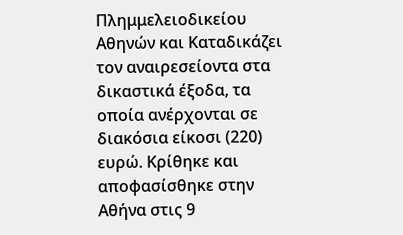Πλημμελειοδικείου Αθηνών και Καταδικάζει τον αναιρεσείοντα στα δικαστικά έξοδα, τα οποία ανέρχονται σε διακόσια είκοσι (220) ευρώ. Κρίθηκε και αποφασίσθηκε στην Αθήνα στις 9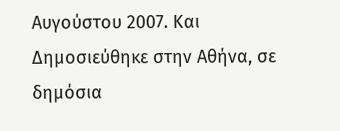Αυγούστου 2007. Και Δημοσιεύθηκε στην Αθήνα, σε δημόσια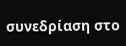συνεδρίαση στο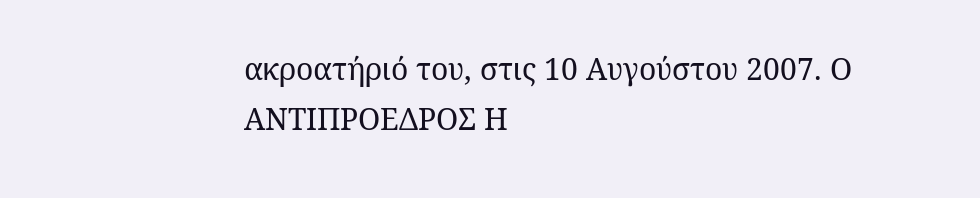ακροατήριό του, στις 10 Αυγούστου 2007. Ο ΑΝΤΙΠΡΟΕΔΡΟΣ Η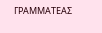ΓΡΑΜΜΑΤΕΑΣ